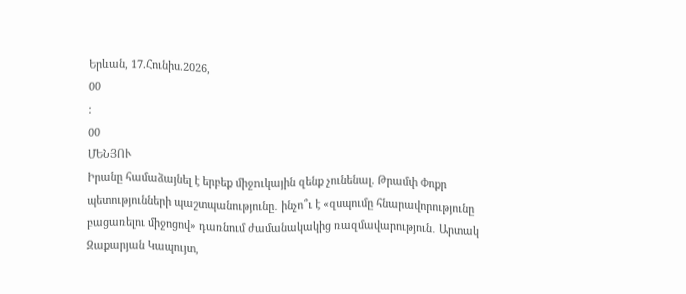Երևան, 17.Հունիս.2026,
00
:
00
ՄԵՆՅՈՒ
Իրանը համաձայնել է երբեք միջnւկային զենք չունենալ. Թրամփ Փոքր պետությունների պաշտպանությունը․ ինչո՞ւ է «զսպումը հնարավորությունը բացառելու միջոցով» դառնում ժամանակակից ռազմավարություն․ Արտակ Զաքարյան Կապույտ,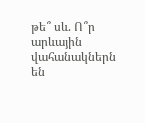թե՞ սև. Ո՞ր արևային վահանակներն են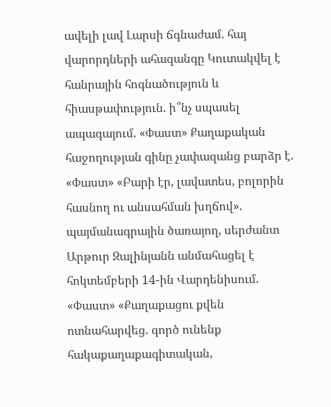ավելի լավ Լարսի ճգնաժամ. հայ վարորդների ահազանգը Կուտակվել է հանրային հոգնածություն և հիասթափություն. ի՞նչ սպասել ապագայում. «Փաստ» Քաղաքական հաջողության գինը չափազանց բարձր է. «Փաստ» «Բարի էր, լավատես, բոլորին հասնող ու անսահման խղճով». պայմանագրային ծառայող, սերժանտ Արթուր Զալինյանն անմահացել է հոկտեմբերի 14-ին Վարդենիսում. «Փաստ» «Քաղաքացու քվեն ոտնահարվեց. գործ ունենք հակաքաղաքագիտական,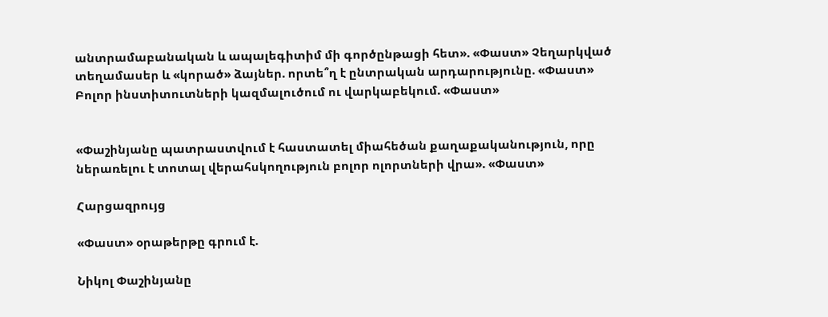անտրամաբանական և ապալեգիտիմ մի գործընթացի հետ». «Փաստ» Չեղարկված տեղամասեր և «կորած» ձայներ. որտե՞ղ է ընտրական արդարությունը. «Փաստ» Բոլոր ինստիտուտների կազմալուծում ու վարկաբեկում. «Փաստ»


«Փաշինյանը պատրաստվում է հաստատել միահեծան քաղաքականություն, որը ներառելու է տոտալ վերահսկողություն բոլոր ոլորտների վրա». «Փաստ»

Հարցազրույց

«Փաստ» օրաթերթը գրում է.

Նիկոլ Փաշինյանը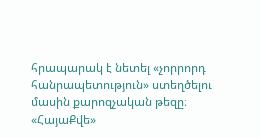հրապարակ է նետել «չորրորդ հանրապետություն» ստեղծելու մասին քարոզչական թեզը։ «ՀայաՔվե»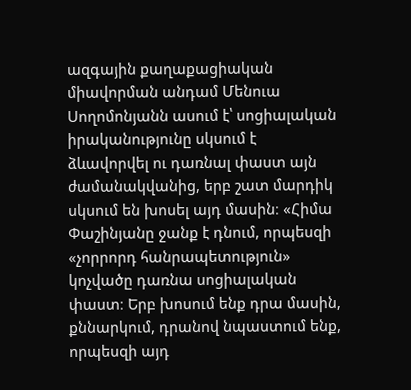ազգային քաղաքացիական միավորման անդամ Մենուա Սողոմոնյանն ասում է՝ սոցիալական իրականությունը սկսում է ձևավորվել ու դառնալ փաստ այն ժամանակվանից, երբ շատ մարդիկ սկսում են խոսել այդ մասին։ «Հիմա Փաշինյանը ջանք է դնում, որպեսզի «չորրորդ հանրապետություն» կոչվածը դառնա սոցիալական փաստ։ Երբ խոսում ենք դրա մասին, քննարկում, դրանով նպաստում ենք, որպեսզի այդ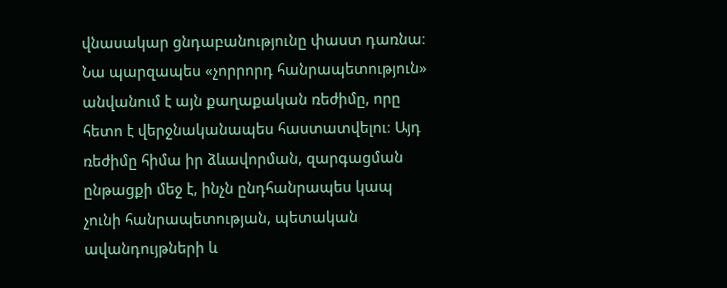վնասակար ցնդաբանությունը փաստ դառնա։ Նա պարզապես «չորրորդ հանրապետություն» անվանում է այն քաղաքական ռեժիմը, որը հետո է վերջնականապես հաստատվելու։ Այդ ռեժիմը հիմա իր ձևավորման, զարգացման ընթացքի մեջ է, ինչն ընդհանրապես կապ չունի հանրապետության, պետական ավանդույթների և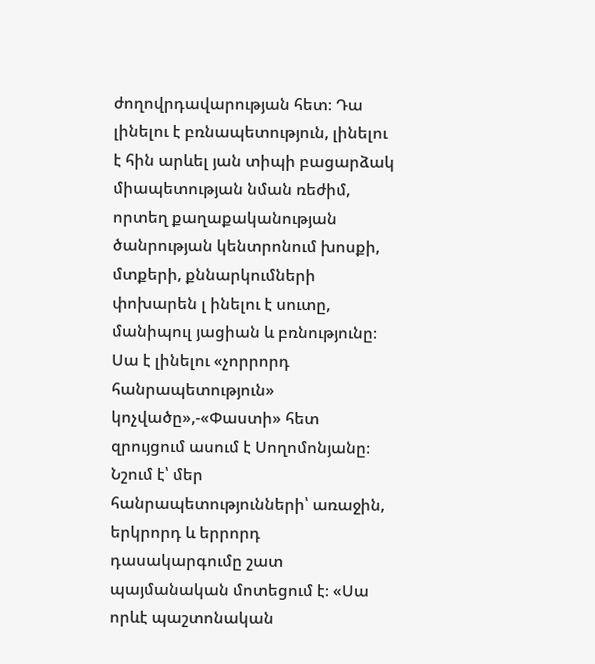ժողովրդավարության հետ։ Դա լինելու է բռնապետություն, լինելու է հին արևել յան տիպի բացարձակ միապետության նման ռեժիմ, որտեղ քաղաքականության ծանրության կենտրոնում խոսքի, մտքերի, քննարկումների փոխարեն լ ինելու է սուտը, մանիպուլ յացիան և բռնությունը։ Սա է լինելու «չորրորդ հանրապետություն» կոչվածը»,-«Փաստի» հետ զրույցում ասում է Սողոմոնյանը։ Նշում է՝ մեր հանրապետությունների՝ առաջին, երկրորդ և երրորդ դասակարգումը շատ պայմանական մոտեցում է։ «Սա որևէ պաշտոնական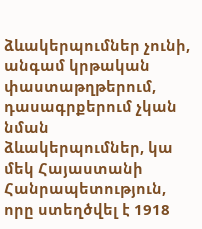ձևակերպումներ չունի, անգամ կրթական փաստաթղթերում, դասագրքերում չկան նման ձևակերպումներ, կա մեկ Հայաստանի Հանրապետություն, որը ստեղծվել է 1918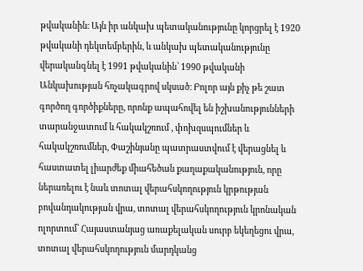թվականին։ Այն իր անկախ պետականությունը կորցրել է 1920 թվականի դեկտեմբերին, և անկախ պետականությունը վերականգնել է 1991 թվականին՝ 1990 թվականի Անկախության հռչակագրով սկսած։ Բոլոր այն քիչ թե շատ գործող գործիքները, որոնք ապահովել են իշխանությունների տարանջատում և հակակշռում , փոխզսպումներ և հակակշռումներ, Փաշինյանը պատրաստվում է վերացնել և հաստատել լիարժեք միահեծան քաղաքականություն, որը ներառելու է նաև տոտալ վերահսկողություն կրթության բովանդակության վրա, տոտալ վերահսկողություն կրոնական ոլորտում՝ Հայաստանյաց առաքելական սուրբ եկեղեցու վրա, տոտալ վերահսկողություն մարդկանց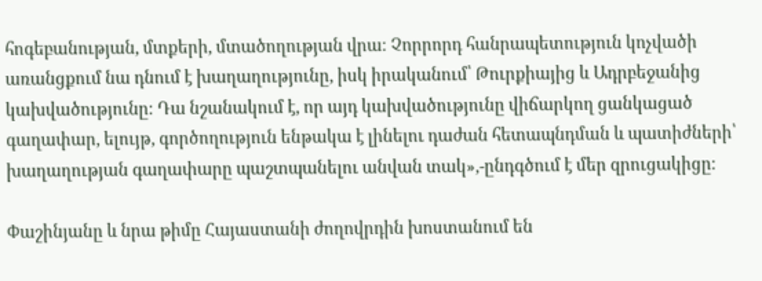հոգեբանության, մտքերի, մտածողության վրա։ Չորրորդ հանրապետություն կոչվածի առանցքում նա դնում է խաղաղությունը, իսկ իրականում՝ Թուրքիայից և Ադրբեջանից կախվածությունը։ Դա նշանակում է, որ այդ կախվածությունը վիճարկող ցանկացած գաղափար, ելույթ, գործողություն ենթակա է լինելու դաժան հետապնդման և պատիժների՝ խաղաղության գաղափարը պաշտպանելու անվան տակ»,-ընդգծում է մեր զրուցակիցը։

Փաշինյանը և նրա թիմը Հայաստանի ժողովրդին խոստանում են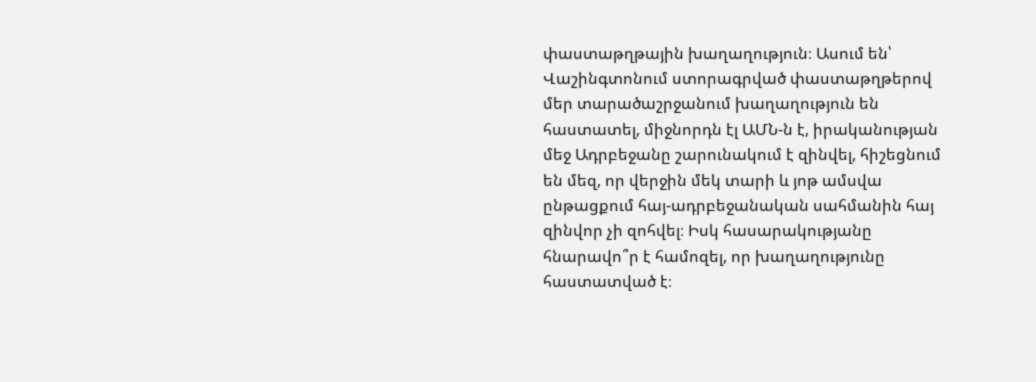փաստաթղթային խաղաղություն։ Ասում են՝ Վաշինգտոնում ստորագրված փաստաթղթերով մեր տարածաշրջանում խաղաղություն են հաստատել, միջնորդն էլ ԱՄՆ-ն է, իրականության մեջ Ադրբեջանը շարունակում է զինվել, հիշեցնում են մեզ, որ վերջին մեկ տարի և յոթ ամսվա ընթացքում հայ-ադրբեջանական սահմանին հայ զինվոր չի զոհվել։ Իսկ հասարակությանը հնարավո՞ր է համոզել, որ խաղաղությունը հաստատված է։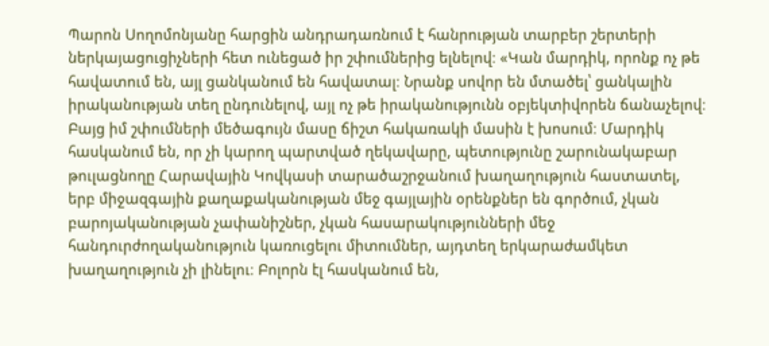Պարոն Սողոմոնյանը հարցին անդրադառնում է հանրության տարբեր շերտերի ներկայացուցիչների հետ ունեցած իր շփումներից ելնելով։ «Կան մարդիկ, որոնք ոչ թե հավատում են, այլ ցանկանում են հավատալ։ Նրանք սովոր են մտածել՝ ցանկալին իրականության տեղ ընդունելով, այլ ոչ թե իրականությունն օբյեկտիվորեն ճանաչելով։ Բայց իմ շփումների մեծագույն մասը ճիշտ հակառակի մասին է խոսում։ Մարդիկ հասկանում են, որ չի կարող պարտված ղեկավարը, պետությունը շարունակաբար թուլացնողը Հարավային Կովկասի տարածաշրջանում խաղաղություն հաստատել, երբ միջազգային քաղաքականության մեջ գայլային օրենքներ են գործում, չկան բարոյականության չափանիշներ, չկան հասարակությունների մեջ հանդուրժողականություն կառուցելու միտումներ, այդտեղ երկարաժամկետ խաղաղություն չի լինելու։ Բոլորն էլ հասկանում են,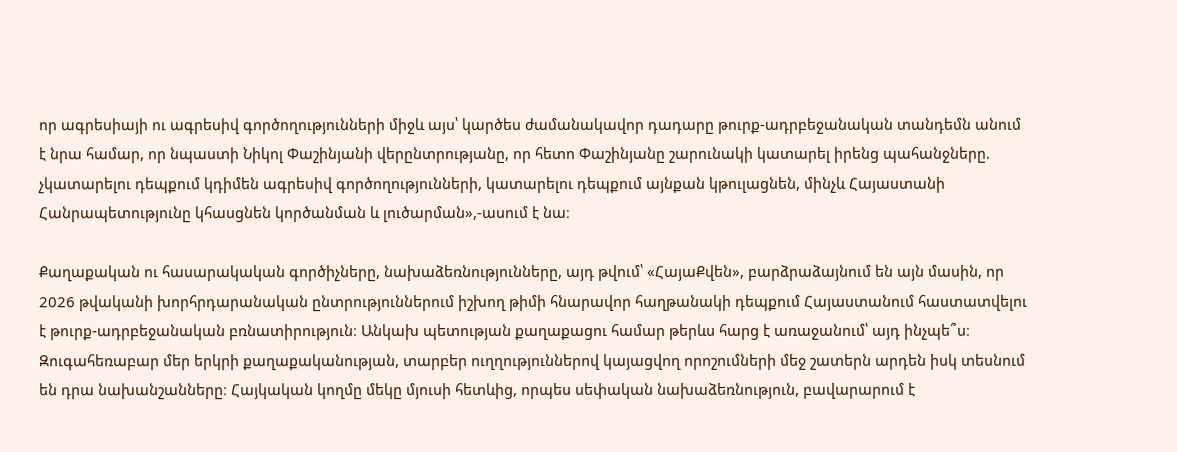որ ագրեսիայի ու ագրեսիվ գործողությունների միջև այս՝ կարծես ժամանակավոր դադարը թուրք-ադրբեջանական տանդեմն անում է նրա համար, որ նպաստի Նիկոլ Փաշինյանի վերընտրությանը, որ հետո Փաշինյանը շարունակի կատարել իրենց պահանջները. չկատարելու դեպքում կդիմեն ագրեսիվ գործողությունների, կատարելու դեպքում այնքան կթուլացնեն, մինչև Հայաստանի Հանրապետությունը կհասցնեն կործանման և լուծարման»,-ասում է նա։

Քաղաքական ու հասարակական գործիչները, նախաձեռնությունները, այդ թվում՝ «ՀայաՔվեն», բարձրաձայնում են այն մասին, որ 2026 թվականի խորհրդարանական ընտրություններում իշխող թիմի հնարավոր հաղթանակի դեպքում Հայաստանում հաստատվելու է թուրք-ադրբեջանական բռնատիրություն։ Անկախ պետության քաղաքացու համար թերևս հարց է առաջանում՝ այդ ինչպե՞ս։ Զուգահեռաբար մեր երկրի քաղաքականության, տարբեր ուղղություններով կայացվող որոշումների մեջ շատերն արդեն իսկ տեսնում են դրա նախանշանները։ Հայկական կողմը մեկը մյուսի հետևից, որպես սեփական նախաձեռնություն, բավարարում է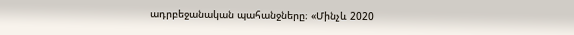ադրբեջանական պահանջները։ «Մինչև 2020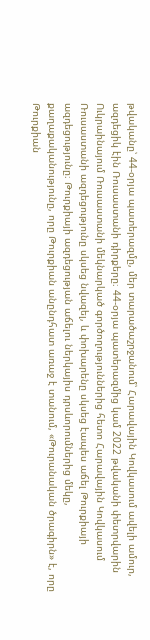թվականը՝ 44-օրյա պատերազմը, մեր տարածաշրջանում՝ Հարավային Կովկասում ավելի ամուր, ազդեցիկ էին Ռուսաստանի դիրքերը։ 44-օրյա պատերազմից կամ 2022 թվականի փետրվարին Ուկրաինայում Ռուսաստանի մեկնարկած գործողություններից հետո Հարավային Կովկասում Ռուսաստանի ազդեցությունը սկսեց նվազել, և փոխարենը սկսեց էապես աճել Թուրքիայի ազդեցությունը։ Թուրքիայի ազդեցության աճելու ներկայիս դրսևորումներից մեկը, քաղաքականությունը, որը Թուրքիան անընդհատ առաջ է տանում, «Թուրանական ծրագիրն» է, որը Թուրքիան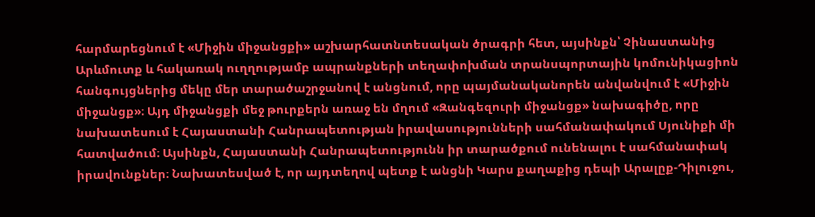հարմարեցնում է «Միջին միջանցքի» աշխարհատնտեսական ծրագրի հետ, այսինքն՝ Չինաստանից Արևմուտք և հակառակ ուղղությամբ ապրանքների տեղափոխման տրանսպորտային կոմունիկացիոն հանգույցներից մեկը մեր տարածաշրջանով է անցնում, որը պայմանականորեն անվանվում է «Միջին միջանցք»։ Այդ միջանցքի մեջ թուրքերն առաջ են մղում «Զանգեզուրի միջանցք» նախագիծը, որը նախատեսում է Հայաստանի Հանրապետության իրավասությունների սահմանափակում Սյունիքի մի հատվածում։ Այսինքն, Հայաստանի Հանրապետությունն իր տարածքում ունենալու է սահմանափակ իրավունքներ։ Նախատեսված է, որ այդտեղով պետք է անցնի Կարս քաղաքից դեպի Արալըք-Դիլուջու,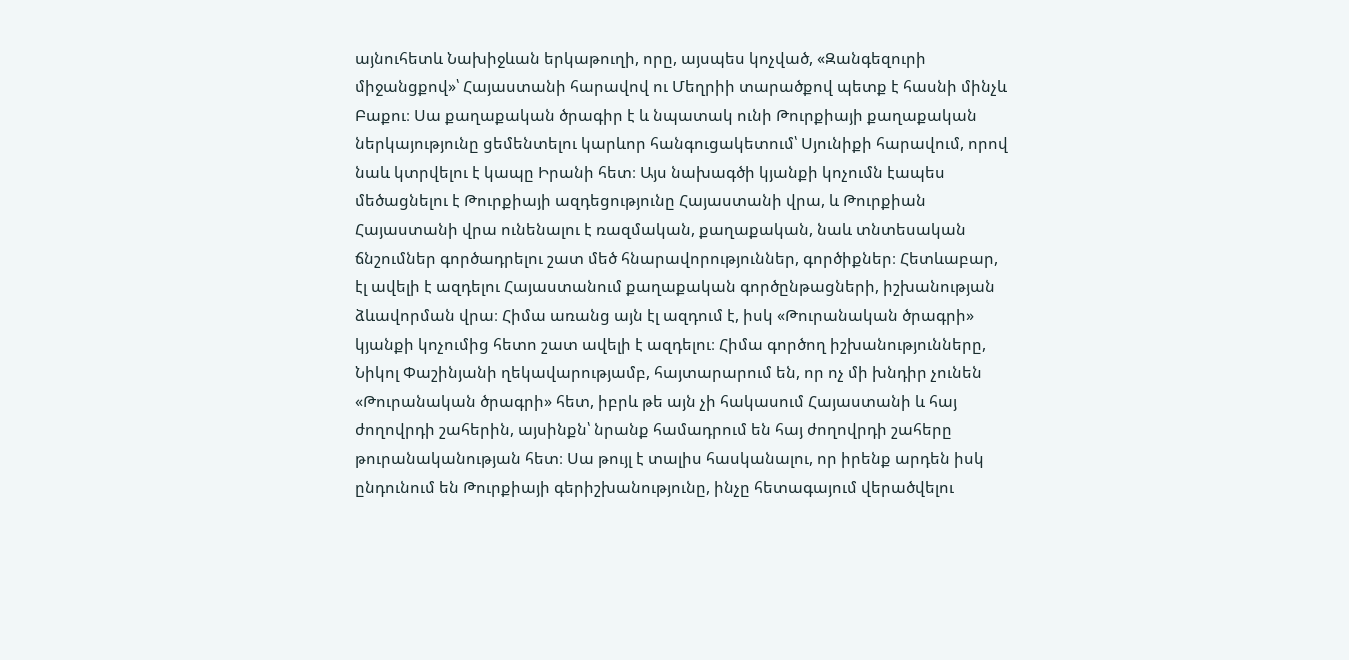այնուհետև Նախիջևան երկաթուղի, որը, այսպես կոչված, «Զանգեզուրի միջանցքով»՝ Հայաստանի հարավով ու Մեղրիի տարածքով պետք է հասնի մինչև Բաքու։ Սա քաղաքական ծրագիր է և նպատակ ունի Թուրքիայի քաղաքական ներկայությունը ցեմենտելու կարևոր հանգուցակետում՝ Սյունիքի հարավում, որով նաև կտրվելու է կապը Իրանի հետ։ Այս նախագծի կյանքի կոչումն էապես մեծացնելու է Թուրքիայի ազդեցությունը Հայաստանի վրա, և Թուրքիան Հայաստանի վրա ունենալու է ռազմական, քաղաքական, նաև տնտեսական ճնշումներ գործադրելու շատ մեծ հնարավորություններ, գործիքներ։ Հետևաբար, էլ ավելի է ազդելու Հայաստանում քաղաքական գործընթացների, իշխանության ձևավորման վրա։ Հիմա առանց այն էլ ազդում է, իսկ «Թուրանական ծրագրի» կյանքի կոչումից հետո շատ ավելի է ազդելու։ Հիմա գործող իշխանությունները, Նիկոլ Փաշինյանի ղեկավարությամբ, հայտարարում են, որ ոչ մի խնդիր չունեն «Թուրանական ծրագրի» հետ, իբրև թե այն չի հակասում Հայաստանի և հայ ժողովրդի շահերին, այսինքն՝ նրանք համադրում են հայ ժողովրդի շահերը թուրանականության հետ։ Սա թույլ է տալիս հասկանալու, որ իրենք արդեն իսկ ընդունում են Թուրքիայի գերիշխանությունը, ինչը հետագայում վերածվելու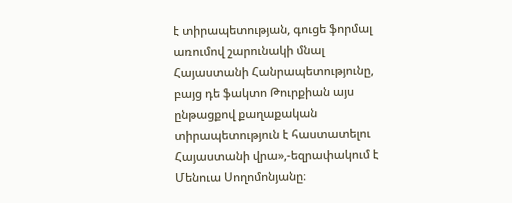է տիրապետության, գուցե ֆորմալ առումով շարունակի մնալ Հայաստանի Հանրապետությունը, բայց դե ֆակտո Թուրքիան այս ընթացքով քաղաքական տիրապետություն է հաստատելու Հայաստանի վրա»,-եզրափակում է Մենուա Սողոմոնյանը։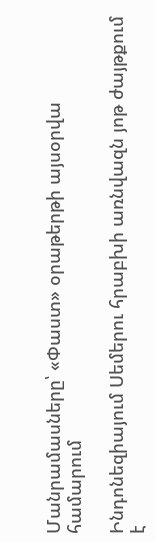Մանրամասները՝ «Փաստ» օրաթերթի այսօրվա համարում

Ինդոնեզիայում Սեմերու հրաբխի առնվազն յոթ ժայթքում է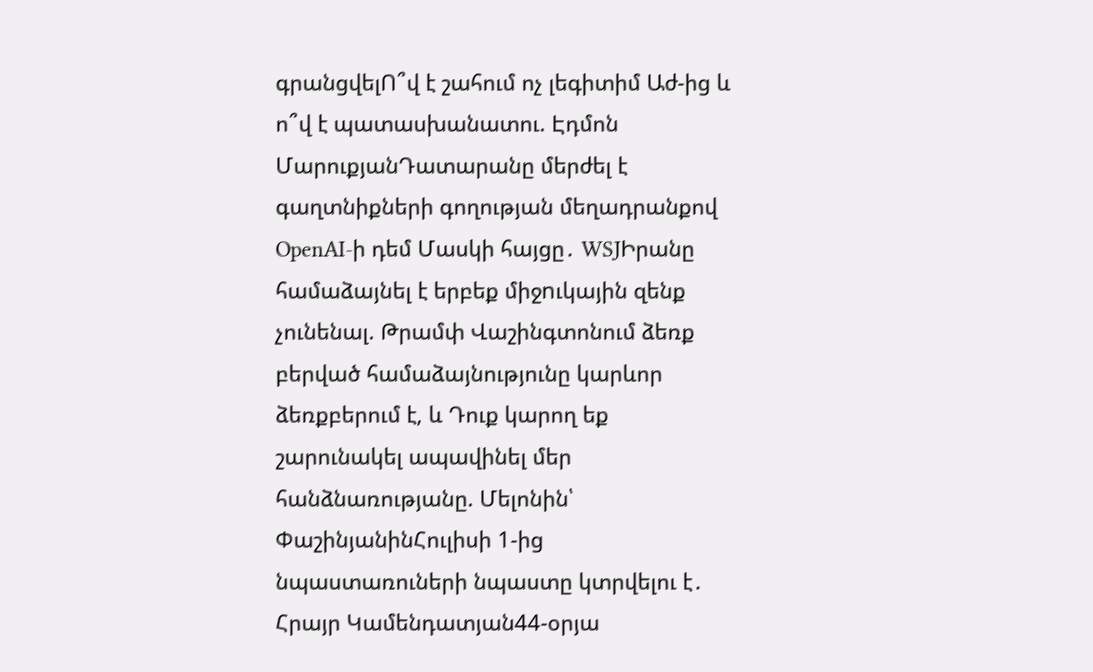գրանցվելՈ՞վ է շահում ոչ լեգիտիմ Աժ-ից և ո՞վ է պատասխանատու. Էդմոն ՄարուքյանԴատարանը մերժել է գաղտնիքների գողության մեղադրանքով OpenAI-ի դեմ Մասկի հայցը․ WSJԻրանը համաձայնել է երբեք միջnւկային զենք չունենալ. Թրամփ Վաշինգտոնում ձեռք բերված համաձայնությունը կարևոր ձեռքբերում է, և Դուք կարող եք շարունակել ապավինել մեր հանձնառությանը. Մելոնին՝ ՓաշինյանինՀուլիսի 1-ից նպաստառուների նպաստը կտրվելու է․ Հրայր Կամենդատյան44-օրյա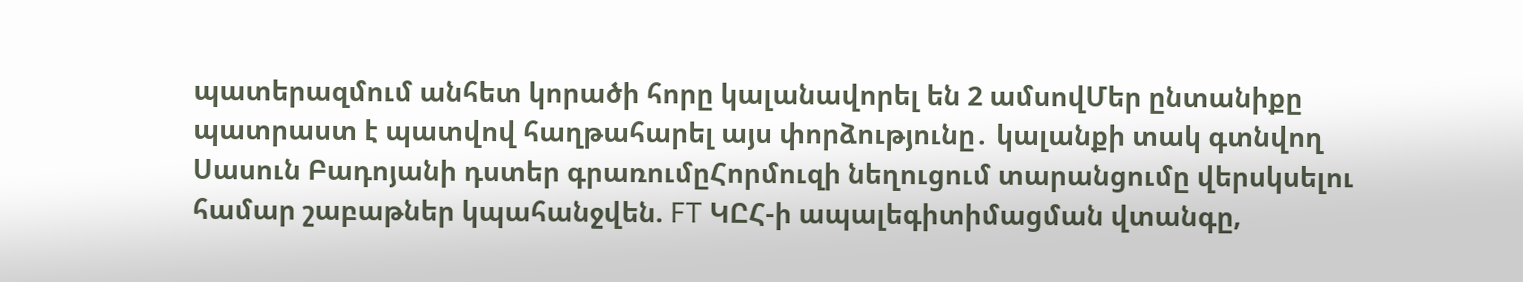պատերազմում անհետ կորածի հորը կալանավորել են 2 ամսովՄեր ընտանիքը պատրաստ է պատվով հաղթահարել այս փորձությունը․ կալանքի տակ գտնվող Սասուն Բադոյանի դստեր գրառումըՀորմուզի նեղուցում տարանցումը վերսկսելու համար շաբաթներ կպահանջվեն. FT ԿԸՀ-ի ապալեգիտիմացման վտանգը,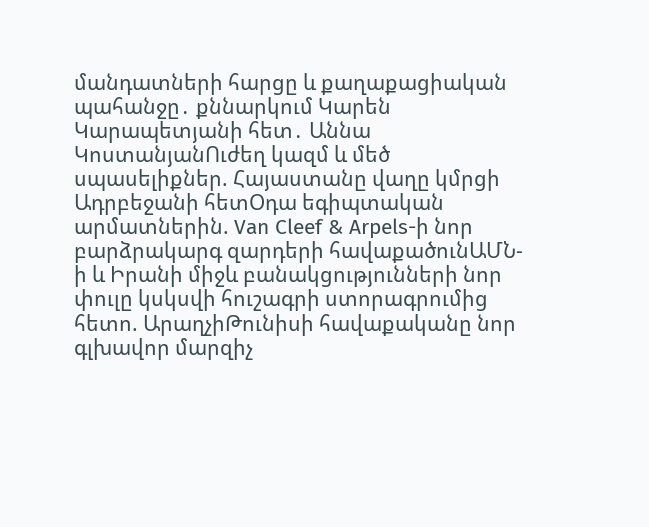մանդատների հարցը և քաղաքացիական պահանջը․ քննարկում Կարեն Կարապետյանի հետ․ Աննա ԿոստանյանՈւժեղ կազմ և մեծ սպասելիքներ. Հայաստանը վաղը կմրցի Ադրբեջանի հետՕդա եգիպտական արմատներին. Van Cleef & Arpels-ի նոր բարձրակարգ զարդերի հավաքածունԱՄՆ-ի և Իրանի միջև բանակցությունների նոր փուլը կսկսվի հուշագրի ստորագրումից հետո. ԱրաղչիԹունիսի հավաքականը նոր գլխավոր մարզիչ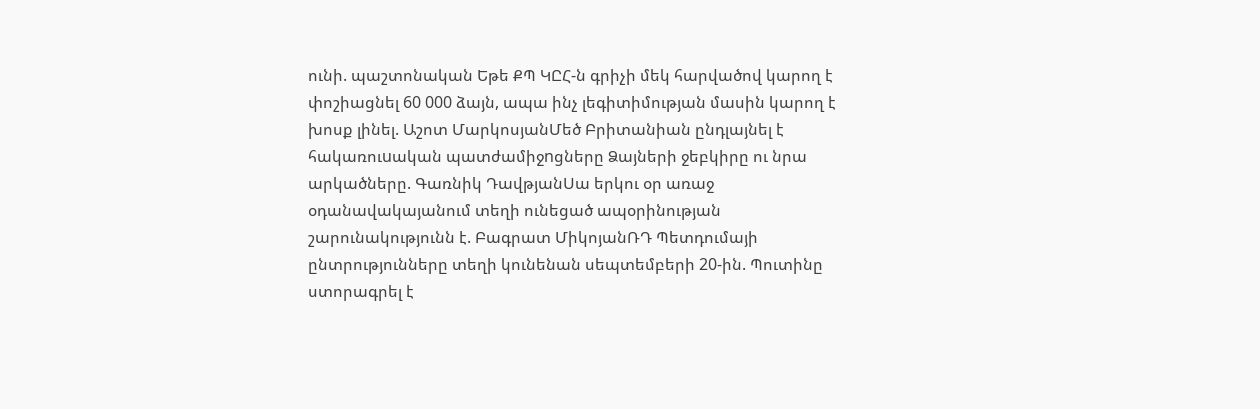ունի. պաշտոնական Եթե ՔՊ ԿԸՀ-ն գրիչի մեկ հարվածով կարող է փոշիացնել 60 000 ձայն, ապա ինչ լեգիտիմության մասին կարող է խոսք լինել. Աշոտ ՄարկոսյանՄեծ Բրիտանիան ընդլայնել է հակառուuական պատժամիջnցները Ձայների ջեբկիրը ու նրա արկածները. Գառնիկ ԴավթյանՍա երկու օր առաջ օդանավակայանում տեղի ունեցած ապօրինության շարունակությունն է. Բագրատ ՄիկոյանՌԴ Պետդումայի ընտրությունները տեղի կունենան սեպտեմբերի 20-ին. Պուտինը ստորագրել է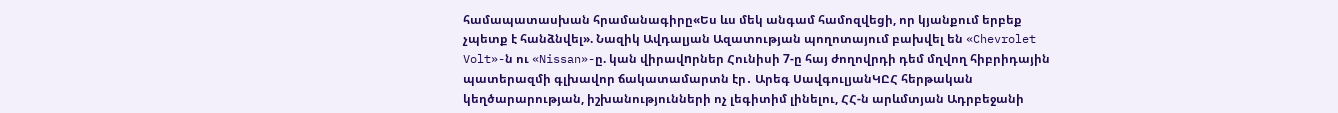համապատասխան հրամանագիրը«Ես ևս մեկ անգամ համոզվեցի, որ կյանքում երբեք չպետք է հանձնվել». Նազիկ Ավդալյան Ազատության պողոտայում բախվել են «Chevrolet Volt»-ն ու «Nissan»-ը. կան վիրավnրներ Հունիսի 7-ը հայ ժողովրդի դեմ մղվող հիբրիդային պատերազմի գլխավոր ճակատամարտն էր․ Արեգ ՍավգուլյանԿԸՀ հերթական կեղծարարության, իշխանությունների ոչ լեգիտիմ լինելու, ՀՀ-ն արևմտյան Ադրբեջանի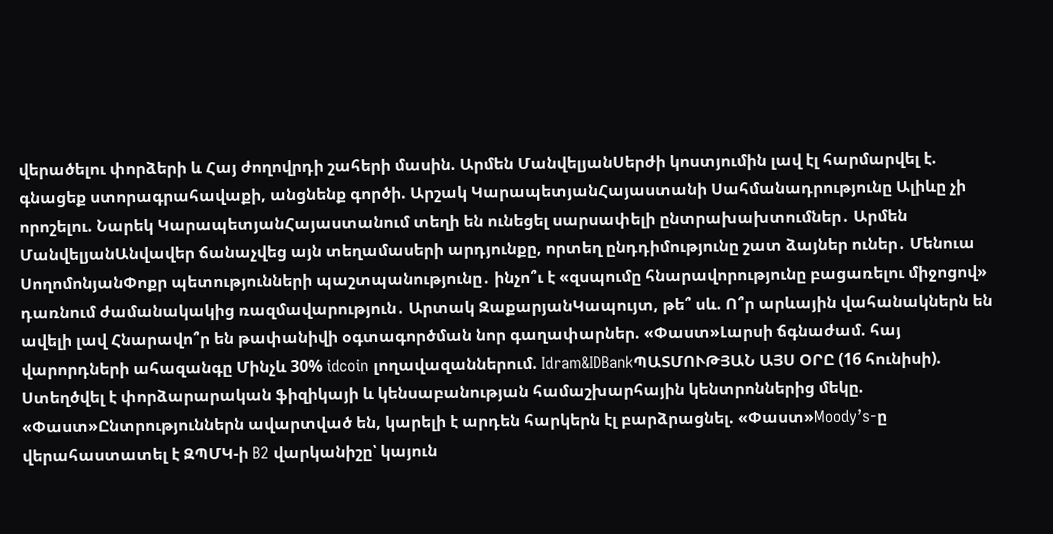վերածելու փորձերի և Հայ ժողովրդի շահերի մասին. Արմեն ՄանվելյանՍերժի կոստյումին լավ էլ հարմարվել է. գնացեք ստորագրահավաքի, անցնենք գործի. Արշակ ԿարապետյանՀայաստանի Սահմանադրությունը Ալիևը չի որոշելու. Նարեկ ԿարապետյանՀայաստանում տեղի են ունեցել սարսափելի ընտրախախտումներ․ Արմեն ՄանվելյանԱնվավեր ճանաչվեց այն տեղամասերի արդյունքը, որտեղ ընդդիմությունը շատ ձայներ ուներ․ Մենուա ՍողոմոնյանՓոքր պետությունների պաշտպանությունը․ ինչո՞ւ է «զսպումը հնարավորությունը բացառելու միջոցով» դառնում ժամանակակից ռազմավարություն․ Արտակ ԶաքարյանԿապույտ, թե՞ սև. Ո՞ր արևային վահանակներն են ավելի լավ Հնարավո՞ր են թափանիվի օգտագործման նոր գաղափարներ. «Փաստ»Լարսի ճգնաժամ. հայ վարորդների ահազանգը Մինչև 30% idcoin լողավազաններում. Idram&IDBankՊԱՏՄՈՒԹՅԱՆ ԱՅՍ ՕՐԸ (16 հունիսի). Ստեղծվել է փորձարարական ֆիզիկայի և կենսաբանության համաշխարհային կենտրոններից մեկը. «Փաստ»Ընտրություններն ավարտված են, կարելի է արդեն հարկերն էլ բարձրացնել. «Փաստ»Moody’s-ը վերահաստատել է ԶՊՄԿ-ի B2 վարկանիշը՝ կայուն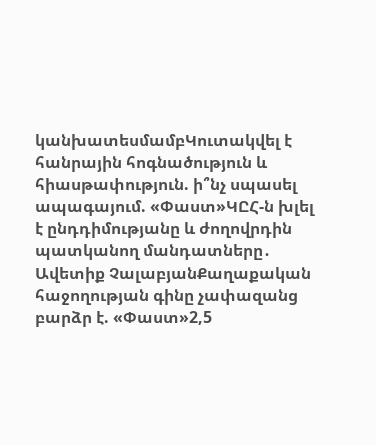կանխատեսմամբԿուտակվել է հանրային հոգնածություն և հիասթափություն. ի՞նչ սպասել ապագայում. «Փաստ»ԿԸՀ-ն խլել է ընդդիմությանը և ժողովրդին պատկանող մանդատները․ Ավետիք ՉալաբյանՔաղաքական հաջողության գինը չափազանց բարձր է. «Փաստ»2,5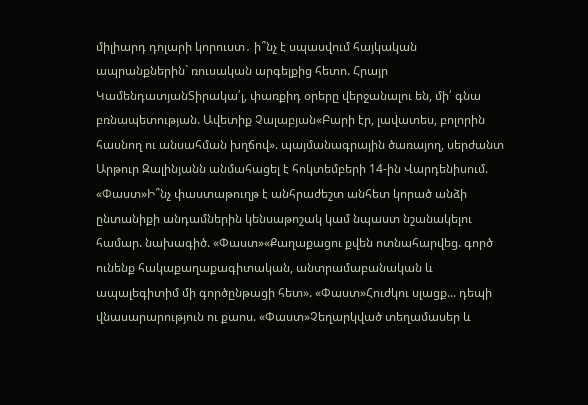միլիարդ դոլարի կորուստ․ ի՞նչ է սպասվում հայկական ապրանքներին` ռուսական արգելքից հետո. Հրայր ԿամենդատյանՏիրակա՛լ, փառքիդ օրերը վերջանալու են, մի՛ գնա բռնապետության. Ավետիք Չալաբյան«Բարի էր, լավատես, բոլորին հասնող ու անսահման խղճով». պայմանագրային ծառայող, սերժանտ Արթուր Զալինյանն անմահացել է հոկտեմբերի 14-ին Վարդենիսում. «Փաստ»Ի՞նչ փաստաթուղթ է անհրաժեշտ անհետ կորած անձի ընտանիքի անդամներին կենսաթոշակ կամ նպաստ նշանակելու համար. նախագիծ. «Փաստ»«Քաղաքացու քվեն ոտնահարվեց. գործ ունենք հակաքաղաքագիտական, անտրամաբանական և ապալեգիտիմ մի գործընթացի հետ». «Փաստ»Հուժկու սլացք... դեպի վնասարարություն ու քաոս. «Փաստ»Չեղարկված տեղամասեր և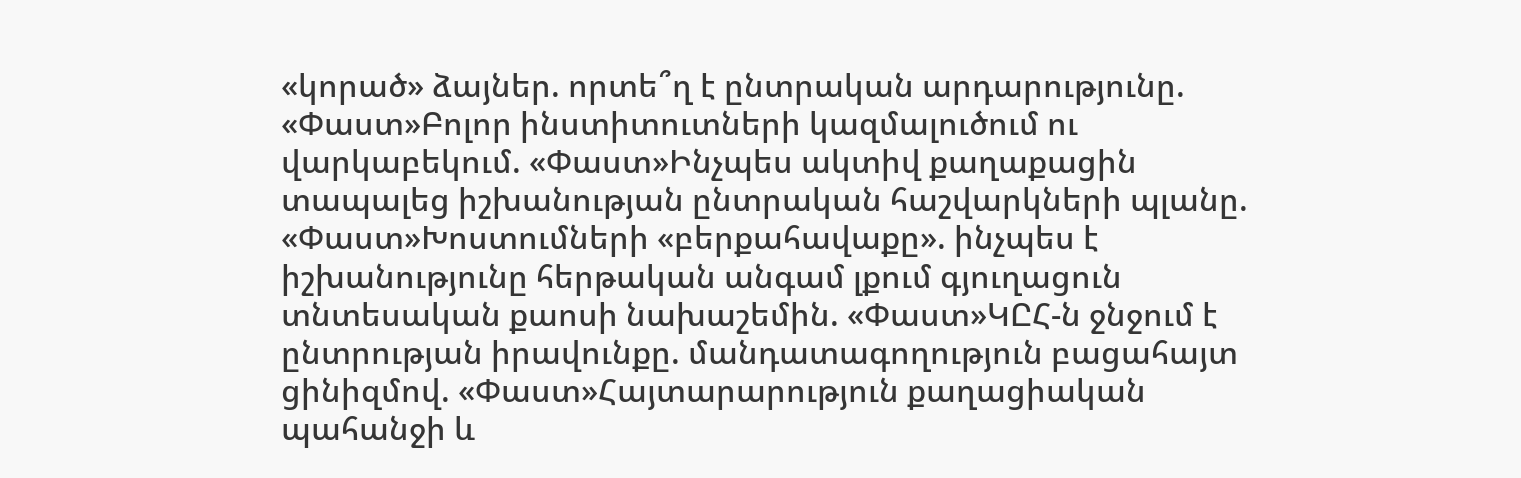«կորած» ձայներ. որտե՞ղ է ընտրական արդարությունը. «Փաստ»Բոլոր ինստիտուտների կազմալուծում ու վարկաբեկում. «Փաստ»Ինչպես ակտիվ քաղաքացին տապալեց իշխանության ընտրական հաշվարկների պլանը. «Փաստ»Խոստումների «բերքահավաքը». ինչպես է իշխանությունը հերթական անգամ լքում գյուղացուն տնտեսական քաոսի նախաշեմին. «Փաստ»ԿԸՀ-ն ջնջում է ընտրության իրավունքը. մանդատագողություն բացահայտ ցինիզմով. «Փաստ»Հայտարարություն քաղացիական պահանջի և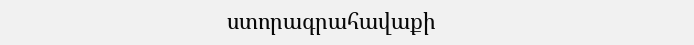ստորագրահավաքի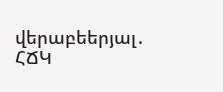վերաբեերյալ․ ՀՃԿ